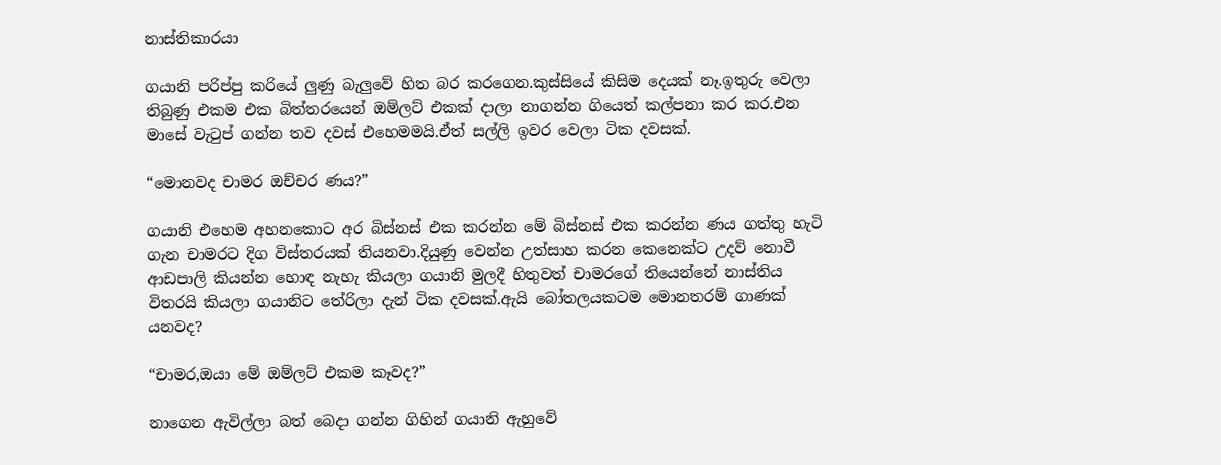නාස්තිකාරයා

ගයානි පරිප්පු කරියේ ලුණු බැලුවේ හිත බර කරගෙන.කුස්සියේ කිසිම දෙයක් නෑ.ඉතුරු වෙලා තිබුණු එකම එක බිත්තරයෙන් ඔම්ලට් එකක් දාලා නාගන්න ගියෙත් කල්පනා කර කර.එන මාසේ වැටුප් ගන්න තව දවස් එහෙමමයි.ඒත් සල්ලි ඉවර වෙලා ටික දවසක්.

“මොනවද චාමර ඔච්චර ණය?”

ගයානි එහෙම අහනකොට අර බිස්නස් එක කරන්න මේ බිස්නස් එක කරන්න ණය ගත්තු හැටි ගැන චාමරට දිග විස්තරයක් තියනවා.දියුණු වෙන්න උත්සාහ කරන කෙනෙක්ට උදව් නොවී ආඩපාලි කියන්න හොඳ නැහැ කියලා ගයානි මුලදී හිතුවත් චාමරගේ තියෙන්නේ නාස්තිය විතරයි කියලා ගයානිට තේරිලා දැන් ටික දවසක්.ඇයි බෝතලයකටම මොනතරම් ගාණක් යනවද?

“චාමර,ඔයා මේ ඔම්ලට් එකම කෑවද?”

නාගෙන ඇවිල්ලා බත් බෙදා ගන්න ගිහින් ගයානි ඇහුවේ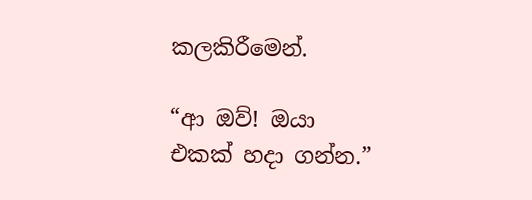කලකිරීමෙන්.

“ආ ඔව්! ඔයා එකක් හදා ගන්න.”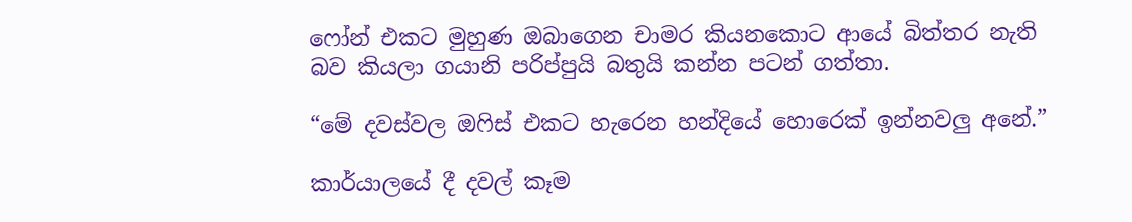ෆෝන් එකට මුහුණ ඔබාගෙන චාමර කියනකොට ආයේ බිත්තර නැති බව කියලා ගයානි පරිප්පුයි බතුයි කන්න පටන් ගත්තා.

“මේ දවස්වල ඔෆිස් එකට හැරෙන හන්දියේ හොරෙක් ඉන්නවලු අනේ.”

කාර්යාලයේ දී දවල් කෑම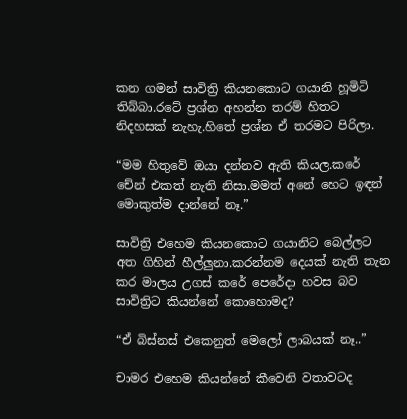කන ගමන් සාවිත්‍රි කියනකොට ගයානි හූමිටි තිබ්බා.රටේ ප්‍රශ්න අහන්න තරම් හිතට නිදහසක් නැහැ.හිතේ ප්‍රශ්න ඒ තරමට පිරිලා.

“මම හිතුවේ ඔයා දන්නව ඇති කියල.කරේ චේන් එකත් නැති නිසා.මමත් අනේ හෙට ඉඳන් මොකුත්ම දාන්නේ නෑ.”

සාවිත්‍රි එහෙම කියනකොට ගයානිට බෙල්ලට අත ගිහින් හීල්ලුනා.කරන්නම දෙයක් නැති තැන කර මාලය උගස් කරේ පෙරේදා හවස බව සාවිත්‍රිට කියන්නේ කොහොමද?

“ඒ බිස්නස් එකෙනුත් මෙලෝ ලාබයක් නෑ..”

චාමර එහෙම කියන්නේ කීවෙනි වතාවටද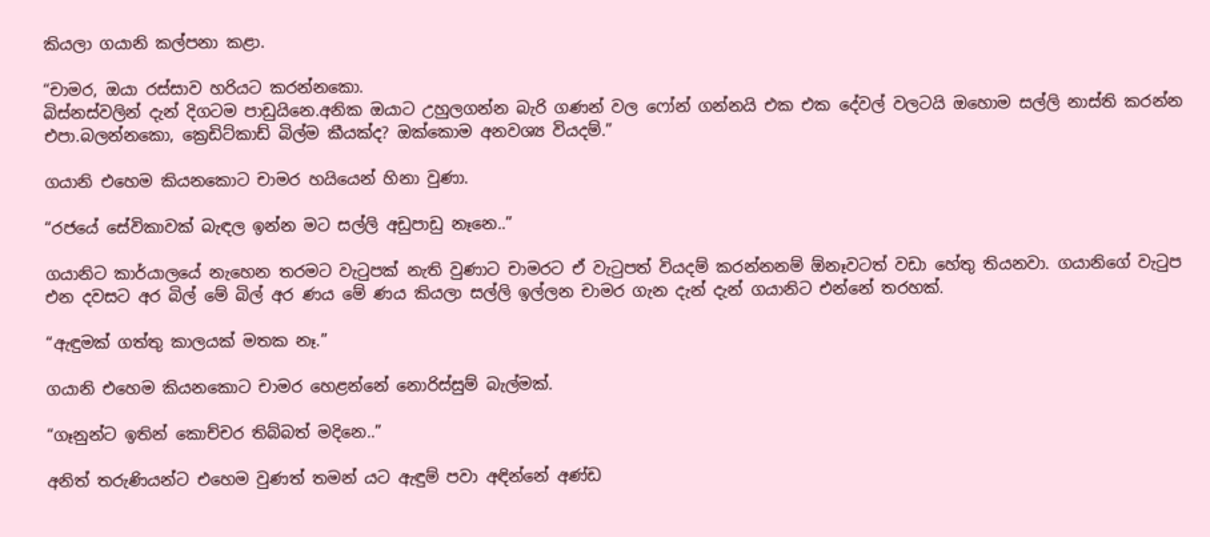කියලා ගයානි කල්පනා කළා.

“චාමර, ඔයා රස්සාව හරියට කරන්නකො.
බිස්නස්වලින් දැන් දිගටම පාඩුයිනෙ.අනික ඔයාට උහුලගන්න බැරි ගණන් වල ෆෝන් ගන්නයි එක එක දේවල් වලටයි ඔහොම සල්ලි නාස්ති කරන්න එපා.බලන්නකො, ක්‍රෙඩිට්කාඩ් බිල්ම කීයක්ද? ඔක්කොම අනවශ්‍ය වියදම්.”

ගයානි එහෙම කියනකොට චාමර හයියෙන් හිනා වුණා.

“රජයේ සේවිකාවක් බැඳල ඉන්න මට සල්ලි අඩුපාඩු නෑනෙ..”

ගයානිට කාර්යාලයේ නැහෙන තරමට වැටුපක් නැති වුණාට චාමරට ඒ වැටුපත් වියදම් කරන්නනම් ඕනෑවටත් වඩා හේතු තියනවා. ගයානිගේ වැටුප එන දවසට අර බිල් මේ බිල් අර ණය මේ ණය කියලා සල්ලි ඉල්ලන චාමර ගැන දැන් දැන් ගයානිට එන්නේ තරහක්.

“ඇඳුමක් ගත්තු කාලයක් මතක නෑ.”

ගයානි එහෙම කියනකොට චාමර හෙළන්නේ නොරිස්සුම් බැල්මක්.

“ගෑනුන්ට ඉතින් කොච්චර තිබ්බත් මදිනෙ..”

අනිත් තරුණියන්ට එහෙම වුණත් තමන් යට ඇඳුම් පවා අඳින්නේ අණ්ඩ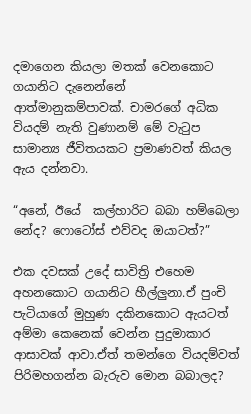දමාගෙන කියලා මතක් වෙනකොට ගයානිට දැනෙන්නේ ආත්මානුකම්පාවක්. චාමරගේ අධික වියදම් නැති වුණානම් මේ වැටුප සාමාන්‍ය ජීවිතයකට ප්‍රමාණවත් කියල ඇය දන්නවා.

“අනේ, ඊයේ  කල්හාරිට බබා හම්බෙලා නේද? ෆොටෝස් එව්වද ඔයාටත්?”

එක දවසක් උදේ සාවිත්‍රි එහෙම අහනකොට ගයානිට හීල්ලුනා.ඒ පුංචි පැටියාගේ මුහුණ දකිනකොට ඇයටත් අම්මා කෙනෙක් වෙන්න පුදුමාකාර ආසාවක් ආවා.ඒත් තමන්ගෙ වියදම්වත් පිරිමහගන්න බැරුව මොන බබාලද?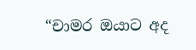“චාමර ඔයාට අද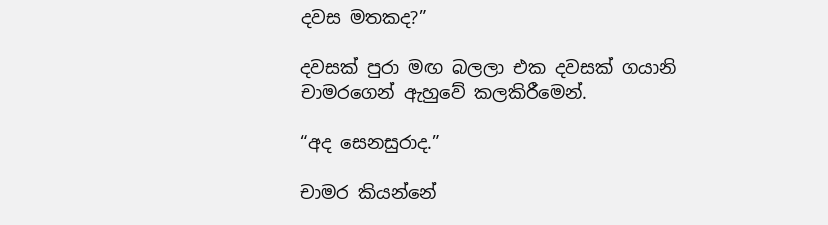දවස මතකද?”

දවසක් පුරා මඟ බලලා එක දවසක් ගයානි චාමරගෙන් ඇහුවේ කලකිරීමෙන්.

“අද සෙනසුරාද.”

චාමර කියන්නේ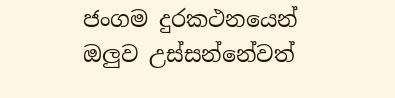ජංගම දුරකථනයෙන් ඔලුව උස්සන්නේවත්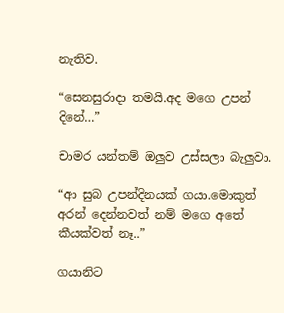නැතිව.

“සෙනසුරාදා තමයි.අද මගෙ උපන් දිනේ…”

චාමර යන්තම් ඔලුව උස්සලා බැලුවා.

“ආ සුබ උපන්දිනයක් ගයා.මොකුත් අරන් දෙන්නවත් නම් මගෙ අතේ කීයක්වත් නෑ..”

ගයානිට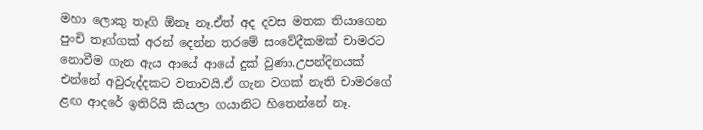මහා ලොකු තෑගි ඕනෑ නෑ.ඒත් අද දවස මතක තියාගෙන පුංචි තෑග්ගක් අරන් දෙන්න තරමේ සංවේදීකමක් චාමරට නොවීම ගැන ඇය ආයේ ආයේ දුක් වුණා.උපන්දිනයක් එන්නේ අවුරුද්දකට වතාවයි.ඒ ගැන වගක් නැති චාමරගේ ළඟ ආදරේ ඉතිරියි කියලා ගයානිට හිතෙන්නේ නෑ.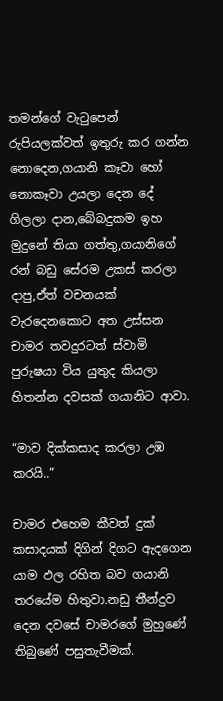තමන්ගේ වැටුපෙන් රුපියලක්වත් ඉතුරු කර ගන්න නොදෙන,ගයානි කෑවා හෝ නොකෑවා උයලා දෙන දේ ගිලලා දාන,බේබදුකම ඉහ මුදුනේ තියා ගත්තු,ගයානිගේ රන් බඩු සේරම උකස් කරලා දාපු,ඒත් වචනයක් වැරදෙනකොට අත උස්සන චාමර තවදුරටත් ස්වාමි පුරුෂයා විය යුතුද කියලා හිතන්න දවසක් ගයානිට ආවා.

“මාව දික්කසාද කරලා උඹ කරයි..”

චාමර එහෙම කීවත් දුක් කසාදයක් දිගින් දිගට ඇදගෙන යාම ඵල රහිත බව ගයානි තරයේම හිතුවා.නඩු තීන්දුව දෙන දවසේ චාමරගේ මුහුණේ තිබුණේ පසුතැවීමක්.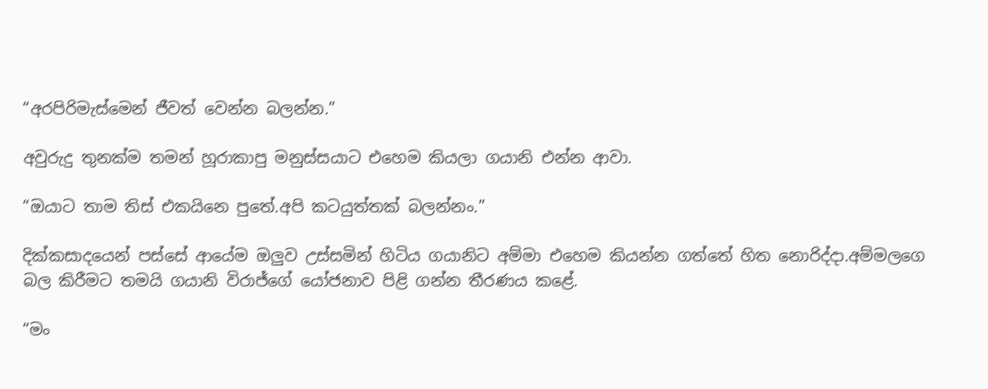“අරපිරිමැස්මෙන් ජීවත් වෙන්න බලන්න.”

අවුරුදු තුනක්ම තමන් හූරාකාපු මනුස්සයාට එහෙම කියලා ගයානි එන්න ආවා.

“ඔයාට තාම තිස් එකයිනෙ පුතේ.අපි කටයුත්තක් බලන්නං.”

දික්කසාදයෙන් පස්සේ ආයේම ඔලුව උස්සමින් හිටිය ගයානිට අම්මා එහෙම කියන්න ගත්තේ හිත නොරිද්දා.අම්මලගෙ බල කිරීමට තමයි ගයානි විරාජ්ගේ යෝජනාව පිළි ගන්න තීරණය කළේ.

“මං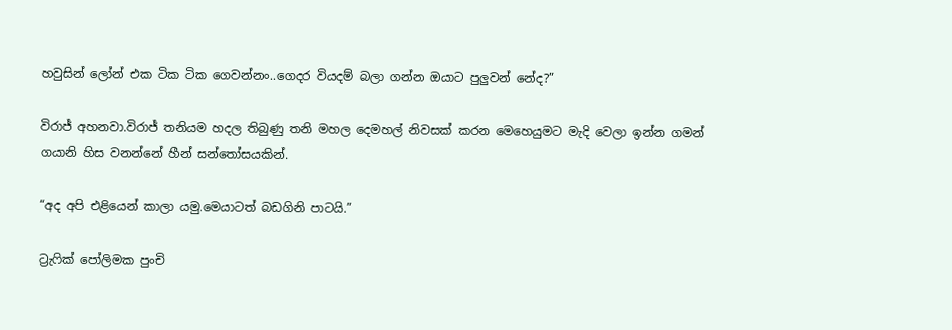හවුසින් ලෝන් එක ටික ටික ගෙවන්නං..ගෙදර වියදම් බලා ගන්න ඔයාට පුලුවන් නේද?”

විරාජ් අහනවා.විරාජ් තනියම හදල තිබුණු තනි මහල දෙමහල් නිවසක් කරන මෙහෙයුමට මැදි වෙලා ඉන්න ගමන් ගයානි හිස වනන්නේ හීන් සන්තෝසයකින්.

“අද අපි එළියෙන් කාලා යමු.මෙයාටත් බඩගිනි පාටයි.”

ට්‍රැෆික් පෝලිමක පුංචි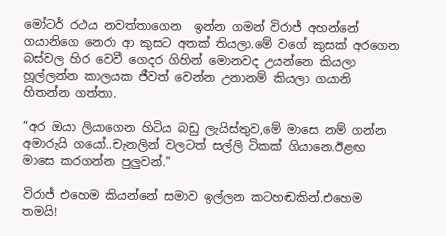මෝටර් රථය නවත්තාගෙන  ඉන්න ගමන් විරාජ් අහන්නේ ගයානිගෙ නෙරා ආ කුසට අතක් තියලා.මේ වගේ කුසක් අරගෙන බස්වල හිර වෙවී ගෙදර ගිහින් මොනවද උයන්නෙ කියලා හූල්ලන්න කාලයක ජීවත් වෙන්න උනානම් කියලා ගයානි හිතන්න ගත්තා.

“අර ඔයා ලියාගෙන හිටිය බඩු ලැයිස්තුව,මේ මාසෙ නම් ගන්න අමාරුයි ගයෝ..චැනලින් වලටත් සල්ලි ටිකක් ගියානෙ.ඊළඟ මාසෙ කරගන්න පුලුවන්.”

විරාජ් එහෙම කියන්නේ සමාව ඉල්ලන කටහඬකින්.එහෙම තමයි!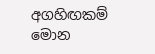අගහිඟකම් මොන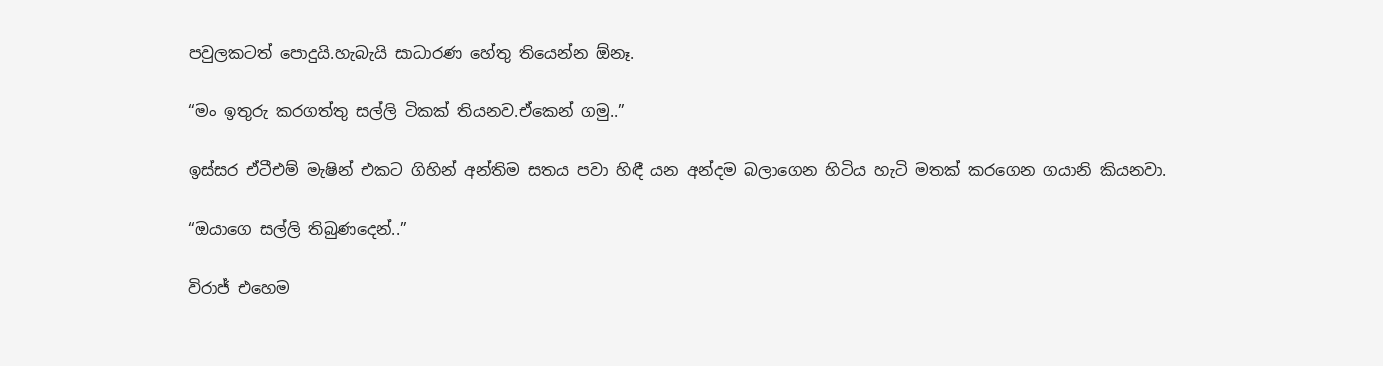පවුලකටත් පොදුයි.හැබැයි සාධාරණ හේතු තියෙන්න ඕනෑ.

“මං ඉතුරු කරගත්තු සල්ලි ටිකක් තියනව.ඒකෙන් ගමු..”

ඉස්සර ඒටීඑම් මැෂින් එකට ගිහින් අන්තිම සතය පවා හිඳී යන අන්දම බලාගෙන හිටිය හැටි මතක් කරගෙන ගයානි කියනවා.

“ඔයාගෙ සල්ලි තිබුණදෙන්..”

විරාජ් එහෙම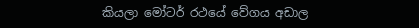කියලා මෝටර් රථයේ වේගය අඩාල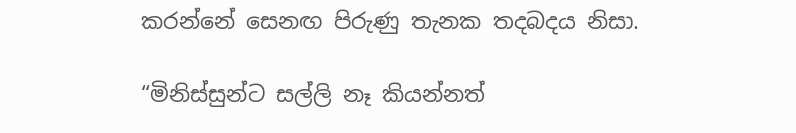කරන්නේ සෙනඟ පිරුණු තැනක තදබදය නිසා.

“මිනිස්සුන්ට සල්ලි නෑ කියන්නත්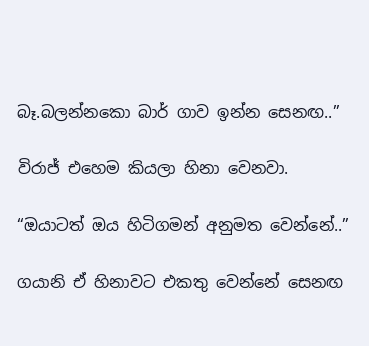බෑ.බලන්නකො බාර් ගාව ඉන්න සෙනඟ..”

විරාජ් එහෙම කියලා හිනා වෙනවා.

“ඔයාටත් ඔය හිටිගමන් අනුමත වෙන්නේ..”

ගයානි ඒ හිනාවට එකතු වෙන්නේ සෙනඟ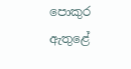පොකුර  ඇතුළේ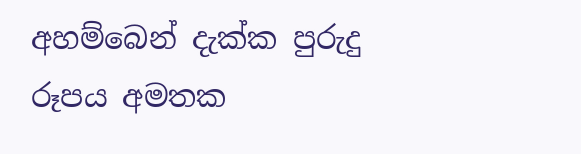අහම්බෙන් දැක්ක පුරුදු රූපය අමතක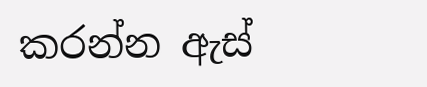කරන්න ඇස්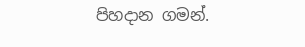පිහදාන ගමන්.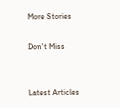More Stories

Don't Miss


Latest Articles